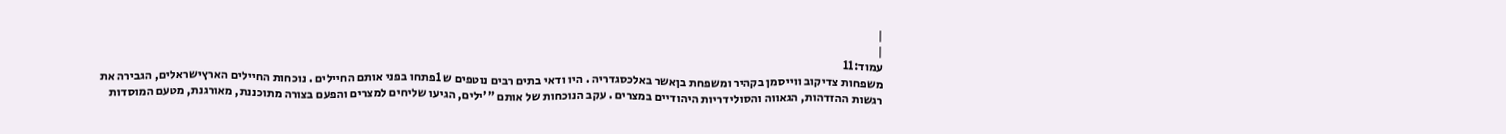|
|
עמוד:11
משפחות צדיקוב ווייסמן בקהיר ומשפחת בןאשר באלכסגדריה . היו ודאי בתים רבים נוטפים ש 1פתחו בפני אותם החיילים . נוכחות החיילים הארץישראלים, הגבירה את רגשות ההזדהות, הגאווה והסולידריות היהודיים במצרים . עקב הנוכחות של אותם "'ילים, הגיעו שליחים למצרים והפעם בצורה מתוכננת, מאורגנת, מטעם המוסדות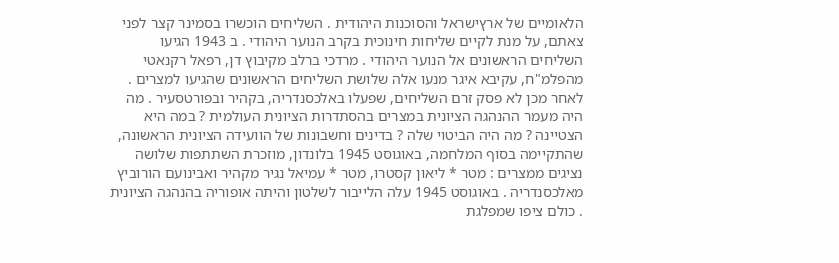הלאומיים של ארץישראל והסוכנות היהודית . השליחים הוכשרו בסמינר קצר לפני צאתם, על מנת לקיים שליחות חינוכית בקרב הנוער היהודי . ב 1943 הגיעו השליחים הראשונים אל הנוער היהודי . מרדכי ברלב מקיבוץ דן, רפאל רקנאטי מהפלמ"ח, עקיבא איגר מנעו אלה שלושת השליחים הראשונים שהגיעו למצרים . לאחר מכן לא פסק זרם השליחים, שפעלו באלכסנדריה, בקהיר ובפורטסעיר . מה היה מעמר ההנהגה הציונית במצרים בהסתדרות הציונית העולמית ? במה היא הצטיינה ? מה היה הביטוי שלה ? בדינים וחשבונות של הוועידה הציונית הראשונה, שהתקיימה בסוף המלחמה, באוגוסט 1945 בלונדון, מוזכרת השתתפות שלושה נציגים ממצרים : מטר * ליאון קסטרו, מטר * עמיאל נגיר מקהיר ואבינועם הורוביץ מאלכסנדריה . באוגוסט 1945 עלה הלייבור לשלטון והיתה אופוריה בהנהגה הציונית . כולם ציפו שמפלגת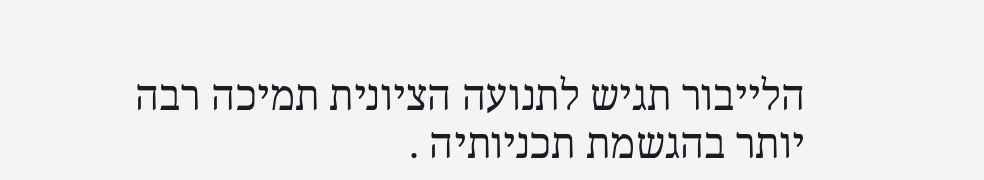הלייבור תגיש לתנועה הציונית תמיכה רבה יותר בהגשמת תכניותיה .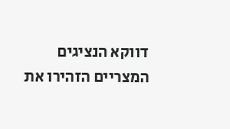דווקא הנציגים המצריים הזהירו את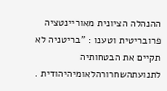ההנהלה הציונית מאוריינטציה פרובריטית וטענו : "בריטניה לא תקיים את הבטחותיה לתנועתהשחרורהלאומיהיהודית .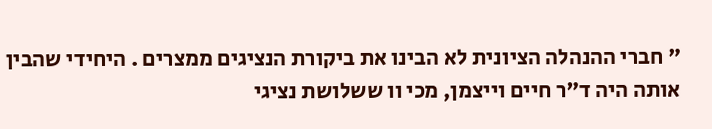" חברי ההנהלה הציונית לא הבינו את ביקורת הנציגים ממצרים . היחידי שהבין אותה היה ד"ר חיים וייצמן, מכי וו ששלושת נציגי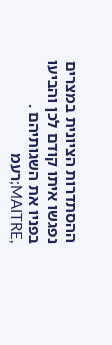ההסתדרות הציונית במצרים נפגשו איתו קודם לכן והביעו בפניו את השגותיהם . ,MAITRE;רעמ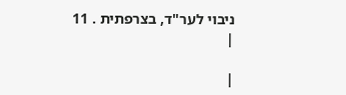ניבוי לער"ד, בצרפתית . 11
|

|